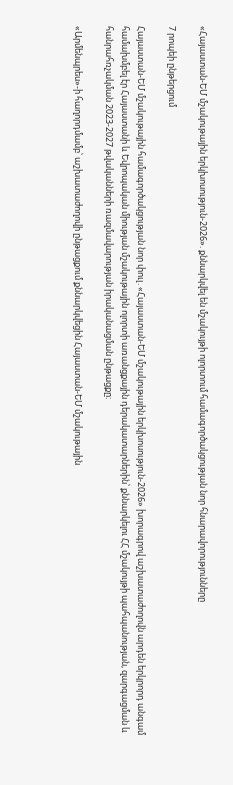«Հայաստան-ԵՄ մշակութային երկխոսություն-2026». քննարկվել են մշակույթի ոլորտում համագործակցության նոր հնարավորությունները

7 րոպեի ընթերցում

Հայաստան-ԵՄ մշակութային համագործակցության նոր փուլ․«Հայաստան-ԵՄ մշակութային երկխոսություն-2026» խորագրով աշխատաժողովն արդեն երկրորդ անգամ համախմբել էր Հայաստանի և Եվրոպական միության մշակութային ոլորտի առանցքային դերակատարներին՝ քննարկելու ՀՀ մշակույթի պահպանության, զարգացման և հանրահռչակման 2023-2027 թվականների ռազմավարության իրականացման ընթացքը:

«Արմենպրես»-ի հաղորդմամբ՝ աշխատաժողովի ընթացքում քննարկվեցին Հայաստան-ԵՄ մշակութային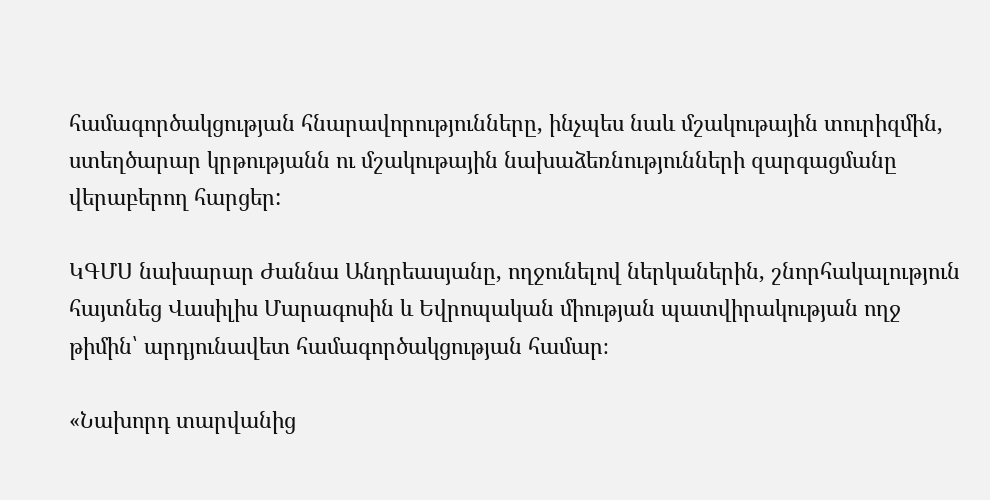համագործակցության հնարավորությունները, ինչպես նաև մշակութային տուրիզմին, ստեղծարար կրթությանն ու մշակութային նախաձեռնությունների զարգացմանը վերաբերող հարցեր:

ԿԳՄՍ նախարար Ժաննա Անդրեասյանը, ողջունելով ներկաներին, շնորհակալություն հայտնեց Վասիլիս Մարագոսին և Եվրոպական միության պատվիրակության ողջ թիմին՝ արդյունավետ համագործակցության համար։

«Նախորդ տարվանից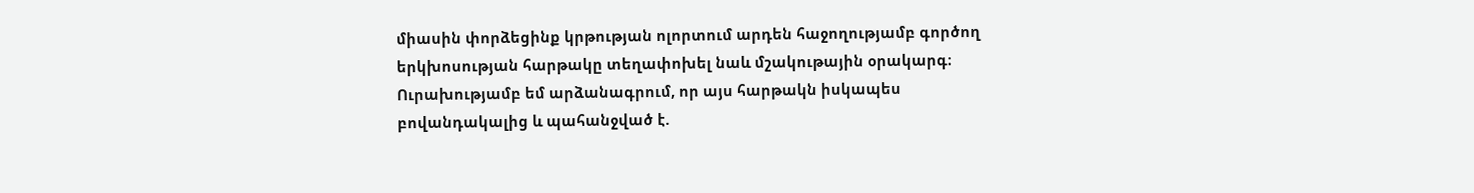միասին փորձեցինք կրթության ոլորտում արդեն հաջողությամբ գործող երկխոսության հարթակը տեղափոխել նաև մշակութային օրակարգ։ Ուրախությամբ եմ արձանագրում, որ այս հարթակն իսկապես բովանդակալից և պահանջված է.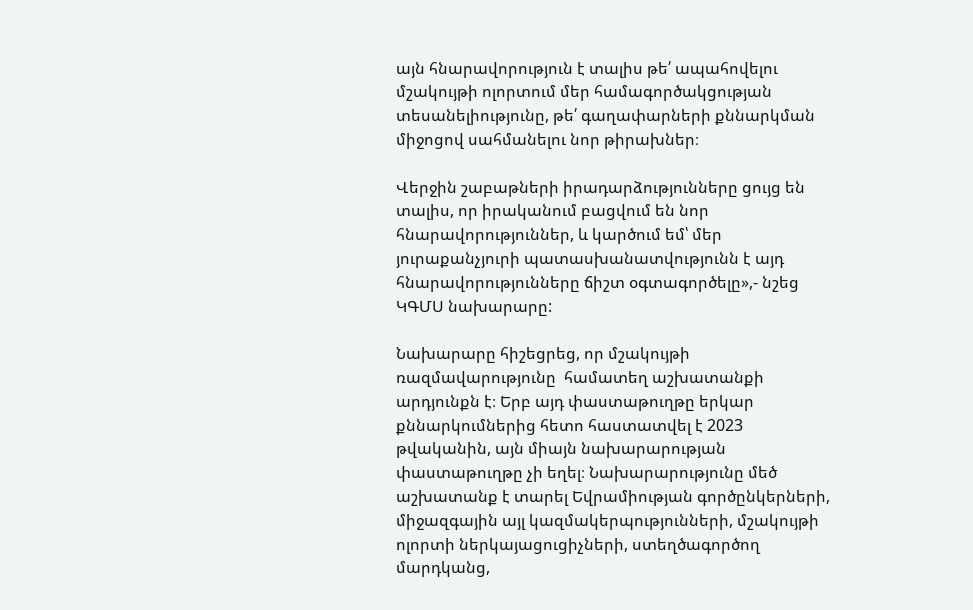այն հնարավորություն է տալիս թե՛ ապահովելու մշակույթի ոլորտում մեր համագործակցության տեսանելիությունը, թե՛ գաղափարների քննարկման միջոցով սահմանելու նոր թիրախներ։

Վերջին շաբաթների իրադարձությունները ցույց են տալիս, որ իրականում բացվում են նոր հնարավորություններ, և կարծում եմ՝ մեր յուրաքանչյուրի պատասխանատվությունն է այդ հնարավորությունները ճիշտ օգտագործելը»,- նշեց ԿԳՄՍ նախարարը:

Նախարարը հիշեցրեց, որ մշակույթի ռազմավարությունը  համատեղ աշխատանքի արդյունքն է։ Երբ այդ փաստաթուղթը երկար քննարկումներից հետո հաստատվել է 2023 թվականին, այն միայն նախարարության փաստաթուղթը չի եղել։ Նախարարությունը մեծ աշխատանք է տարել Եվրամիության գործընկերների, միջազգային այլ կազմակերպությունների, մշակույթի ոլորտի ներկայացուցիչների, ստեղծագործող մարդկանց,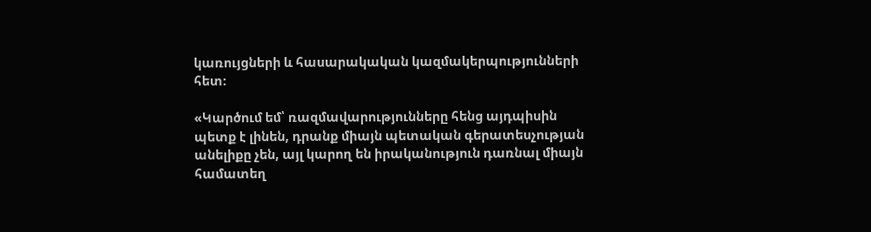կառույցների և հասարակական կազմակերպությունների հետ։

«Կարծում եմ՝ ռազմավարությունները հենց այդպիսին պետք է լինեն, դրանք միայն պետական գերատեսչության անելիքը չեն, այլ կարող են իրականություն դառնալ միայն համատեղ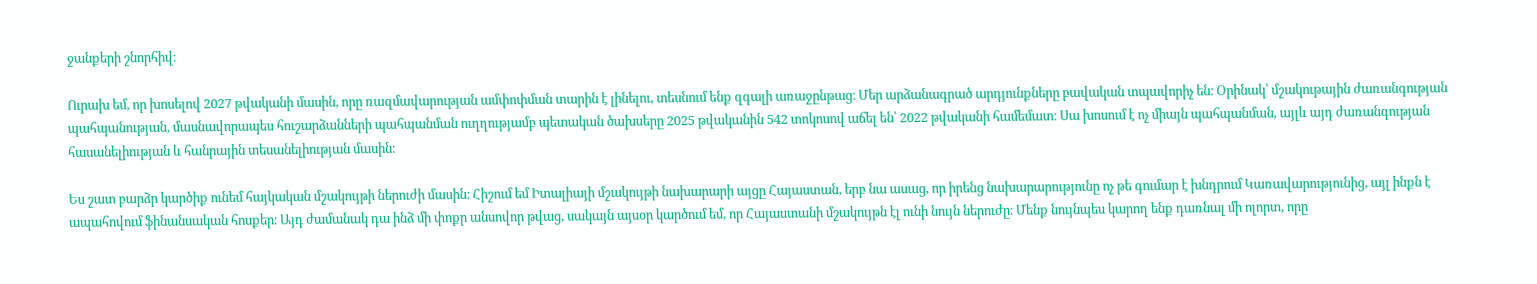ջանքերի շնորհիվ։

Ուրախ եմ, որ խոսելով 2027 թվականի մասին, որը ռազմավարության ամփոփման տարին է լինելու, տեսնում ենք զգալի առաջընթաց։ Մեր արձանագրած արդյունքները բավական տպավորիչ են։ Օրինակ՝ մշակութային ժառանգության պահպանության, մասնավորապես հուշարձանների պահպանման ուղղությամբ պետական ծախսերը 2025 թվականին 542 տոկոսով աճել են՝ 2022 թվականի համեմատ։ Սա խոսում է ոչ միայն պահպանման, այլև այդ ժառանգության հասանելիության և հանրային տեսանելիության մասին։

Ես շատ բարձր կարծիք ունեմ հայկական մշակույթի ներուժի մասին։ Հիշում եմ Իտալիայի մշակույթի նախարարի այցը Հայաստան, երբ նա ասաց, որ իրենց նախարարությունը ոչ թե գումար է խնդրում Կառավարությունից, այլ ինքն է ապահովում ֆինանսական հոսքեր։ Այդ ժամանակ դա ինձ մի փոքր անսովոր թվաց, սակայն այսօր կարծում եմ, որ Հայաստանի մշակույթն էլ ունի նույն ներուժը։ Մենք նույնպես կարող ենք դառնալ մի ոլորտ, որը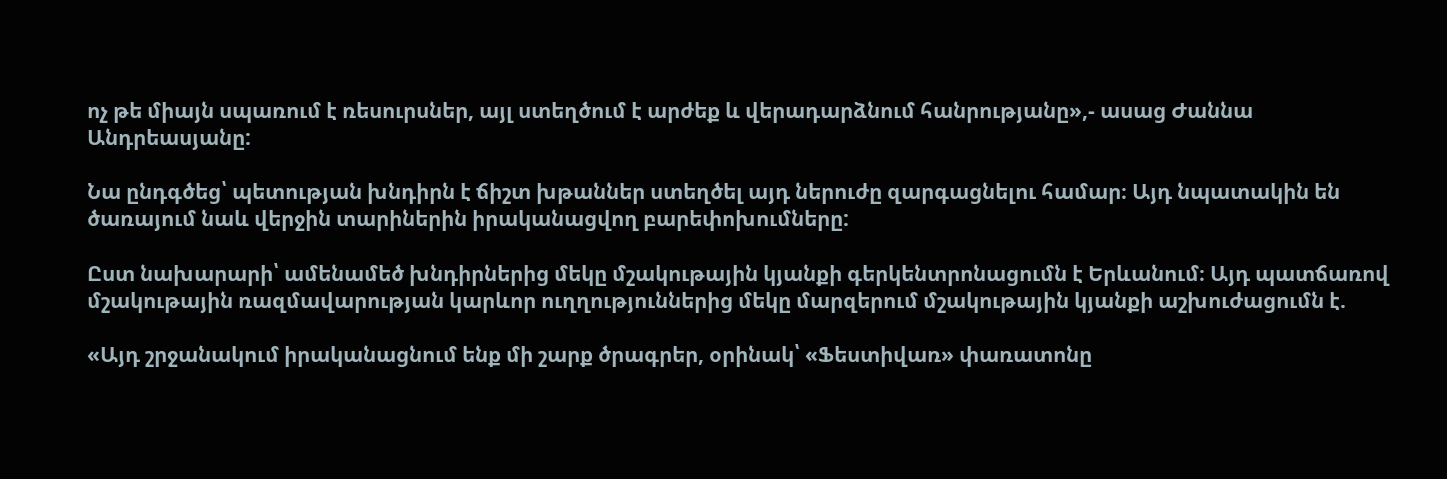ոչ թե միայն սպառում է ռեսուրսներ, այլ ստեղծում է արժեք և վերադարձնում հանրությանը»,- ասաց Ժաննա Անդրեասյանը:

Նա ընդգծեց՝ պետության խնդիրն է ճիշտ խթաններ ստեղծել այդ ներուժը զարգացնելու համար։ Այդ նպատակին են ծառայում նաև վերջին տարիներին իրականացվող բարեփոխումները:

Ըստ նախարարի՝ ամենամեծ խնդիրներից մեկը մշակութային կյանքի գերկենտրոնացումն է Երևանում։ Այդ պատճառով մշակութային ռազմավարության կարևոր ուղղություններից մեկը մարզերում մշակութային կյանքի աշխուժացումն է.

«Այդ շրջանակում իրականացնում ենք մի շարք ծրագրեր, օրինակ՝ «Ֆեստիվառ» փառատոնը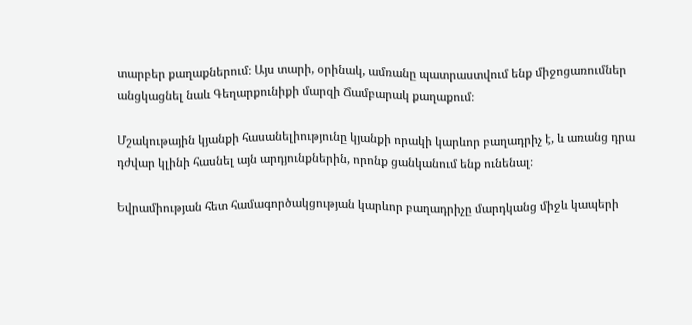տարբեր քաղաքներում։ Այս տարի, օրինակ, ամռանը պատրաստվում ենք միջոցառումներ անցկացնել նաև Գեղարքունիքի մարզի Ճամբարակ քաղաքում։

Մշակութային կյանքի հասանելիությունը կյանքի որակի կարևոր բաղադրիչ է, և առանց դրա դժվար կլինի հասնել այն արդյունքներին, որոնք ցանկանում ենք ունենալ։

Եվրամիության հետ համագործակցության կարևոր բաղադրիչը մարդկանց միջև կապերի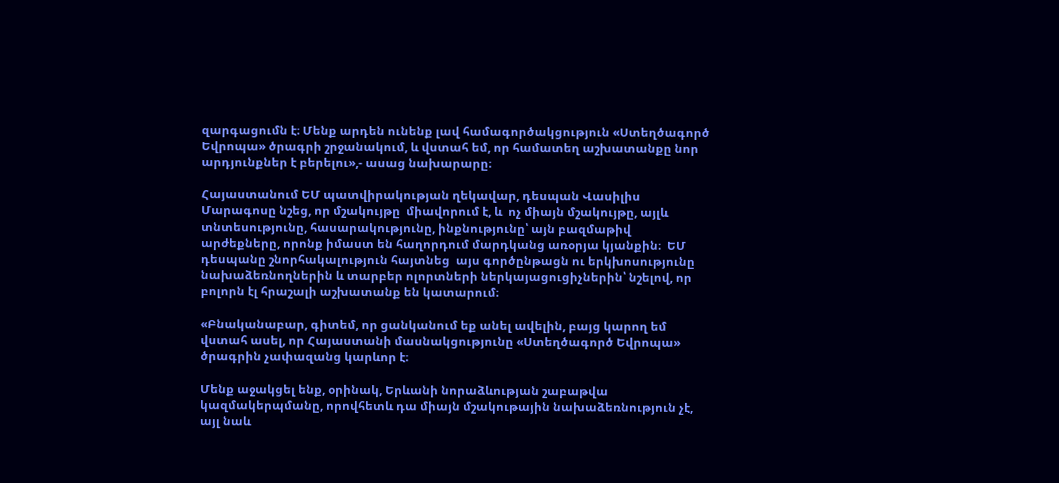զարգացումն է։ Մենք արդեն ունենք լավ համագործակցություն «Ստեղծագործ Եվրոպա» ծրագրի շրջանակում, և վստահ եմ, որ համատեղ աշխատանքը նոր արդյունքներ է բերելու»,- ասաց նախարարը։

Հայաստանում ԵՄ պատվիրակության ղեկավար, դեսպան Վասիլիս Մարագոսը նշեց, որ մշակույթը  միավորում է, և  ոչ միայն մշակույթը, այլև տնտեսությունը, հասարակությունը, ինքնությունը՝ այն բազմաթիվ արժեքները, որոնք իմաստ են հաղորդում մարդկանց առօրյա կյանքին։  ԵՄ դեսպանը շնորհակալություն հայտնեց  այս գործընթացն ու երկխոսությունը նախաձեռնողներին և տարբեր ոլորտների ներկայացուցիչներին՝ նշելով, որ բոլորն էլ հրաշալի աշխատանք են կատարում։

«Բնականաբար, գիտեմ, որ ցանկանում եք անել ավելին, բայց կարող եմ վստահ ասել, որ Հայաստանի մասնակցությունը «Ստեղծագործ Եվրոպա» ծրագրին չափազանց կարևոր է։

Մենք աջակցել ենք, օրինակ, Երևանի նորաձևության շաբաթվա կազմակերպմանը, որովհետև դա միայն մշակութային նախաձեռնություն չէ, այլ նաև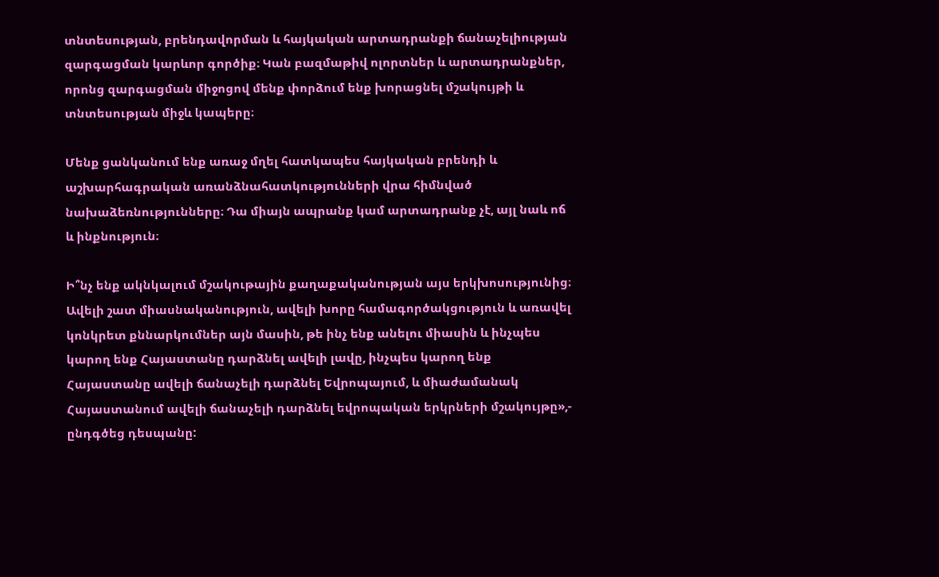տնտեսության, բրենդավորման և հայկական արտադրանքի ճանաչելիության զարգացման կարևոր գործիք։ Կան բազմաթիվ ոլորտներ և արտադրանքներ, որոնց զարգացման միջոցով մենք փորձում ենք խորացնել մշակույթի և տնտեսության միջև կապերը։

Մենք ցանկանում ենք առաջ մղել հատկապես հայկական բրենդի և աշխարհագրական առանձնահատկությունների վրա հիմնված նախաձեռնությունները։ Դա միայն ապրանք կամ արտադրանք չէ, այլ նաև ոճ և ինքնություն։

Ի՞նչ ենք ակնկալում մշակութային քաղաքականության այս երկխոսությունից։ Ավելի շատ միասնականություն, ավելի խորը համագործակցություն և առավել կոնկրետ քննարկումներ այն մասին, թե ինչ ենք անելու միասին և ինչպես կարող ենք Հայաստանը դարձնել ավելի լավը, ինչպես կարող ենք Հայաստանը ավելի ճանաչելի դարձնել Եվրոպայում, և միաժամանակ Հայաստանում ավելի ճանաչելի դարձնել եվրոպական երկրների մշակույթը»,- ընդգծեց դեսպանը: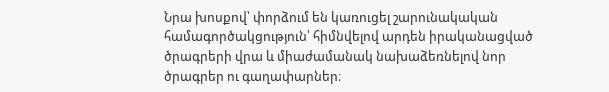Նրա խոսքով՝ փորձում են կառուցել շարունակական համագործակցություն՝ հիմնվելով արդեն իրականացված ծրագրերի վրա և միաժամանակ նախաձեռնելով նոր ծրագրեր ու գաղափարներ։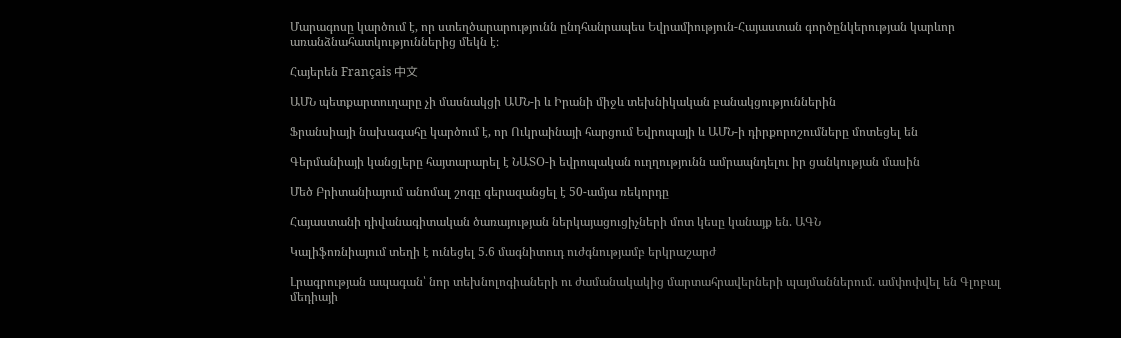Մարագոսը կարծում է, որ ստեղծարարությունն ընդհանրապես Եվրամիություն-Հայաստան գործընկերության կարևոր առանձնահատկություններից մեկն է։

Հայերեն Français 中文

ԱՄՆ պետքարտուղարը չի մասնակցի ԱՄՆ-ի և Իրանի միջև տեխնիկական բանակցություններին

Ֆրանսիայի նախագահը կարծում է, որ Ուկրաինայի հարցում Եվրոպայի և ԱՄՆ-ի դիրքորոշումները մոտեցել են

Գերմանիայի կանցլերը հայտարարել է ՆԱՏՕ-ի եվրոպական ուղղությունն ամրապնդելու իր ցանկության մասին

Մեծ Բրիտանիայում անոմալ շոգը գերազանցել է 50-ամյա ռեկորդը

Հայաստանի դիվանագիտական ծառայության ներկայացուցիչների մոտ կեսը կանայք են. ԱԳՆ

Կալիֆոռնիայում տեղի է ունեցել 5.6 մագնիտուդ ուժգնությամբ երկրաշարժ

Լրագրության ապագան՝ նոր տեխնոլոգիաների ու ժամանակակից մարտահրավերների պայմաններում. ամփոփվել են Գլոբալ մեդիայի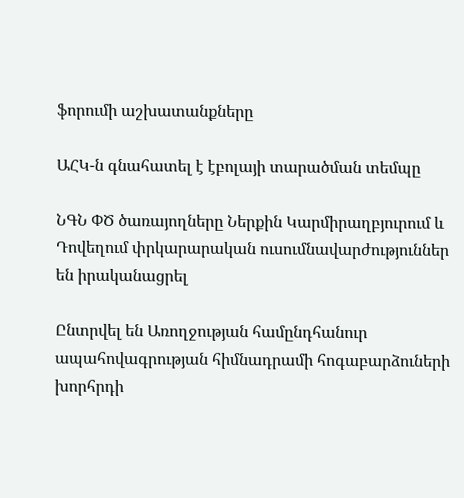ֆորումի աշխատանքները

ԱՀԿ-ն գնահատել է էբոլայի տարածման տեմպը

ՆԳՆ ՓԾ ծառայողները Ներքին Կարմիրաղբյուրում և Դովեղում փրկարարական ուսումնավարժություններ են իրականացրել

Ընտրվել են Առողջության համընդհանուր ապահովագրության հիմնադրամի հոգաբարձուների խորհրդի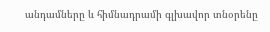անդամները և հիմնադրամի գլխավոր տնօրենը